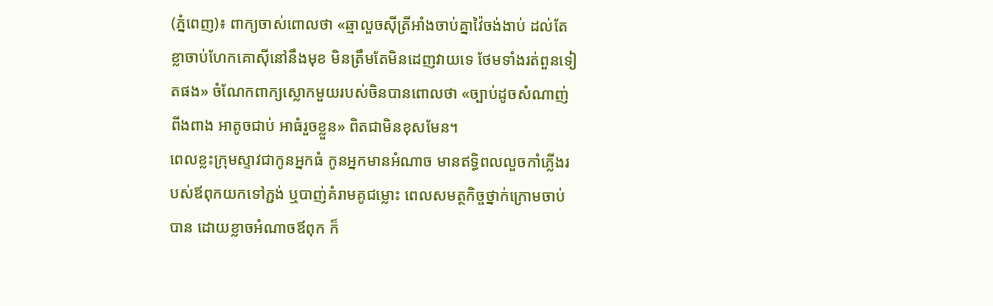(ភ្នំពេញ)៖ ពាក្យចាស់ពោលថា «ឆ្មាលួចស៊ីត្រីអាំងចាប់គ្នាវ៉ៃចង់ងាប់ ដល់តែខ្លាចាប់ហែកគោស៊ីនៅនឹងមុខ មិនត្រឹមតែមិនដេញវាយទេ ថែមទាំងរត់ពួនទៀតផង» ចំណែកពាក្យស្លោកមួយរបស់ចិនបានពោលថា «ច្បាប់ដូចសំណាញ់ពីងពាង អាតូចជាប់ អាធំរួចខ្លួន» ពិតជាមិនខុសមែន។
ពេលខ្លះក្រុមស្ទាវជាកូនអ្នកធំ កូនអ្នកមានអំណាច មានឥទ្ធិពលលួចកាំភ្លើងរបស់ឪពុកយកទៅភ្ជង់ ឬបាញ់គំរាមគូជម្លោះ ពេលសមត្ថកិច្ចថ្នាក់ក្រោមចាប់បាន ដោយខ្លាចអំណាចឪពុក ក៏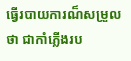ធ្វើរបាយការណ៏សម្រួលថា ជាកាំភ្លើងរប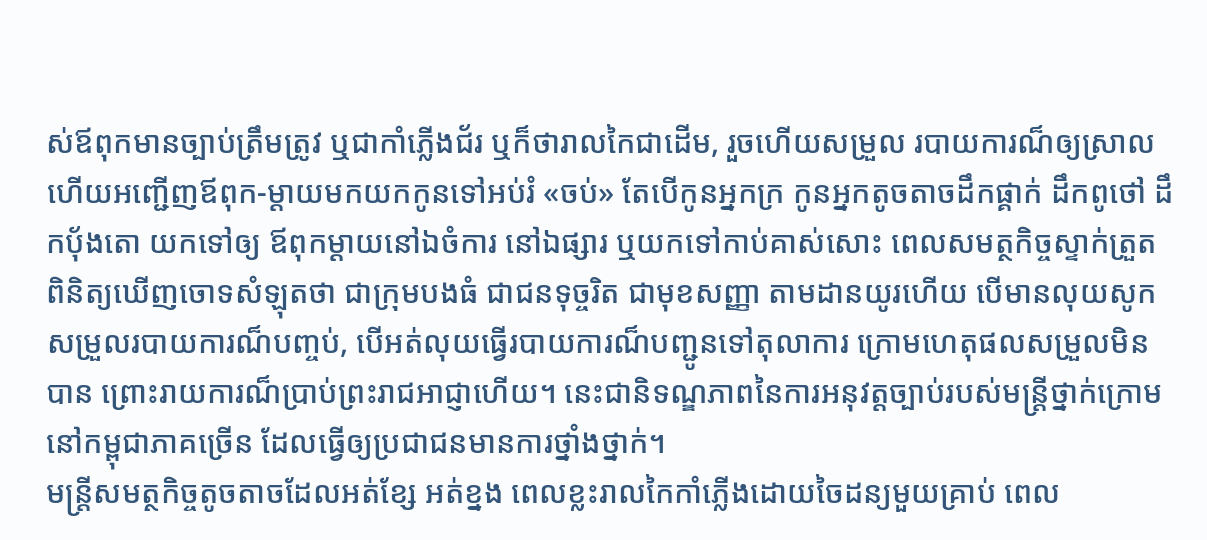ស់ឪពុកមានច្បាប់ត្រឹមត្រូវ ឬជាកាំភ្លើងជ័រ ឬក៏ថារាលកៃជាដើម, រួចហើយសម្រួល របាយការណ៏ឲ្យស្រាល ហើយអញ្ជើញឪពុក-ម្ដាយមកយកកូនទៅអប់រំ «ចប់» តែបើកូនអ្នកក្រ កូនអ្នកតូចតាចដឹកផ្គាក់ ដឹកពូថៅ ដឹកបុ័ងតោ យកទៅឲ្យ ឪពុកម្ដាយនៅឯចំការ នៅឯផ្សារ ឬយកទៅកាប់គាស់សោះ ពេលសមត្ថកិច្ចស្ទាក់ត្រួតពិនិត្យឃើញចោទសំឡុតថា ជាក្រុមបងធំ ជាជនទុច្ចរិត ជាមុខសញ្ញា តាមដានយូរហើយ បើមានលុយសូកសម្រួលរបាយការណ៏បញ្ចប់, បើអត់លុយធ្វើរបាយការណ៏បញ្ជូនទៅតុលាការ ក្រោមហេតុផលសម្រួលមិនបាន ព្រោះរាយការណ៏ប្រាប់ព្រះរាជអាជ្ញាហើយ។ នេះជានិទណ្ឌភាពនៃការអនុវត្តច្បាប់របស់មន្ត្រីថ្នាក់ក្រោមនៅកម្ពុជាភាគច្រើន ដែលធ្វើឲ្យប្រជាជនមានការថ្នាំងថ្នាក់។
មន្ត្រីសមត្ថកិច្ចតូចតាចដែលអត់ខ្សែ អត់ខ្នង ពេលខ្លះរាលកៃកាំភ្លើងដោយចៃដន្យមួយគ្រាប់ ពេល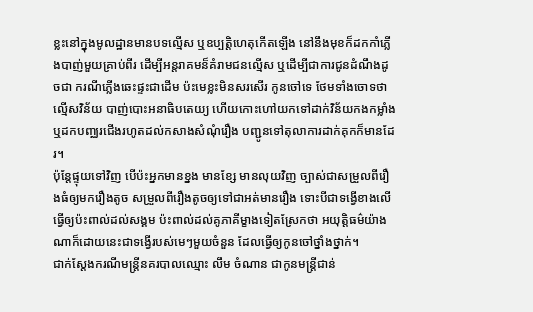ខ្លះនៅក្នុងមូលដ្ឋានមានបទល្មើស ឬឧប្បតិ្តហេតុកើតឡើង នៅនឹងមុខក៏ដកកាំភ្លើងបាញ់មួយគ្រាប់ពីរ ដើម្បីអន្តរាគមន៏គំរាមជនល្មើស ឬដើម្បីជាការជូនដំណឹងដូចជា ករណីភ្លើងឆេះផ្ទះជាដើម ប៉ះមេខ្លះមិនសរសើរ កូនចៅទេ ថែមទាំងចោទថា ល្មើសវិន័យ បាញ់បោះអនាធិបតេយ្យ ហើយកោះហៅយកទៅដាក់វិន័យកងកម្លាំង ឬដកបញ្ឈរជើងរហូតដល់កសាងសំណុំរឿង បញ្ជូនទៅតុលាការដាក់គុកក៏មានដែរ។
ប៉ុន្តែផ្ទុយទៅវិញ បើប៉ះអ្នកមានខ្នង មានខ្សែ មានលុយវិញ ច្បាស់ជាសម្រួលពីរឿងធំឲ្យមករឿងតូច សម្រួលពីរឿងតូចឲ្យទៅជាអត់មានរឿង ទោះបីជាទង្វើខាងលើ ធ្វើឲ្យប៉ះពាល់ដល់សង្គម ប៉ះពាល់ដល់គូភាគីម្ខាងទៀតស្រែកថា អយុត្តិធម៌យ៉ាងណាក៏ដោយនេះជាទង្វើរបស់មេៗមួយចំនួន ដែលធ្វើឲ្យកូនចៅថ្នាំងថ្នាក់។
ជាក់ស្ដែងករណីមន្ត្រីនគរបាលឈ្មោះ លឹម ចំណាន ជាកូនមន្ត្រីជាន់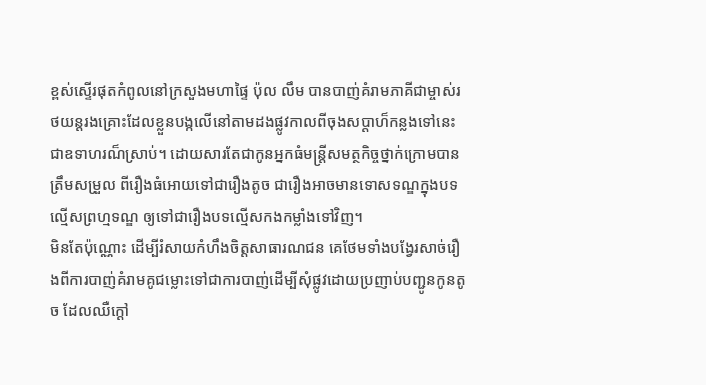ខ្ពស់ស្ទើរផុតកំពូលនៅក្រសួងមហាផ្ទៃ ប៉ុល លឹម បានបាញ់គំរាមភាគីជាម្ចាស់រថយន្តរងគ្រោះដែលខ្លួនបង្កលើនៅតាមដងផ្លូវកាលពីចុងសប្ដាហ៏កន្លងទៅនេះជាឧទាហរណ៏ស្រាប់។ ដោយសារតែជាកូនអ្នកធំមន្ត្រីសមត្ថកិច្ចថ្នាក់ក្រោមបានត្រឹមសម្រួល ពីរឿងធំអោយទៅជារឿងតូច ជារឿងអាចមានទោសទណ្ឌក្នុងបទល្មើសព្រហ្មទណ្ឌ ឲ្យទៅជារឿងបទល្មើសកងកម្លាំងទៅវិញ។
មិនតែប៉ុណ្ណោះ ដើម្បីរំសាយកំហឹងចិត្តសាធារណជន គេថែមទាំងបង្វែរសាច់រឿងពីការបាញ់គំរាមគូជម្លោះទៅជាការបាញ់ដើម្បីសុំផ្លូវដោយប្រញាប់បញ្ជូនកូនតូច ដែលឈឺក្ដៅ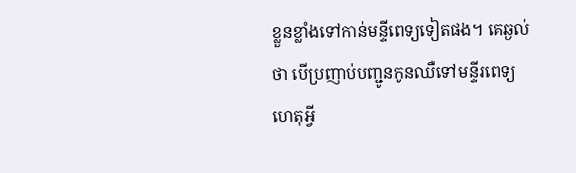ខ្លួនខ្លាំងទៅកាន់មន្ទីពេទ្យទៀតផង។ គេឆ្ងល់ថា បើប្រញាប់បញ្ជូនកូនឈឺទៅមន្ទីរពេទ្យ ហេតុអ្វី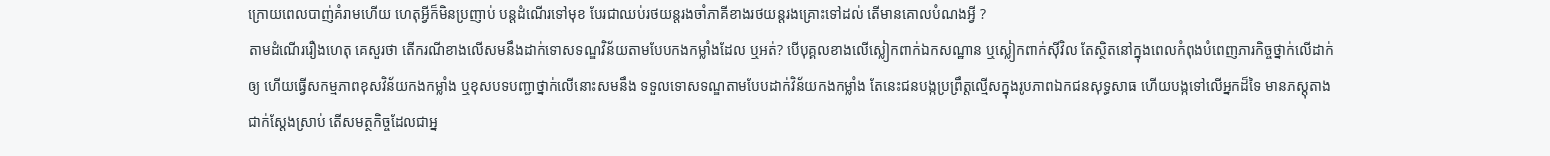ក្រោយពេលបាញ់គំរាមហើយ ហេតុអ្វីក៏មិនប្រញាប់ បន្តដំណើរទៅមុខ បែរជាឈប់រថយន្តរងចាំភាគីខាងរថយន្តរងគ្រោះទៅដល់ តើមានគោលបំណងអ្វី ?
តាមដំណើររឿងហេតុ គេសួរថា តើករណីខាងលើសមនឹងដាក់ទោសទណ្ឌវិន័យតាមបែបកងកម្លាំងដែល ឬអត់? បើបុគ្គលខាងលើស្លៀកពាក់ឯកសណ្ឋាន ឬស្លៀកពាក់ស៊ីវិល តែស្ថិតនៅក្នុងពេលកំពុងបំពេញភារកិច្ចថ្នាក់លើដាក់ឲ្យ ហើយធ្វើសកម្មភាពខុសវិន័យកងកម្លាំង ឬខុសបទបញ្ជាថ្នាក់លើនោះសមនឹង ទទួលទោសទណ្ឌតាមបែបដាក់វិន័យកងកម្លាំង តែនេះជនបង្កប្រព្រឹត្តល្មើសក្នុងរូបភាពឯកជនសុទ្ធសាធ ហើយបង្កទៅលើអ្នកដ៏ទៃ មានភស្តុតាងជាក់ស្ដែងស្រាប់ តើសមត្ថកិច្ចដែលជាអ្ន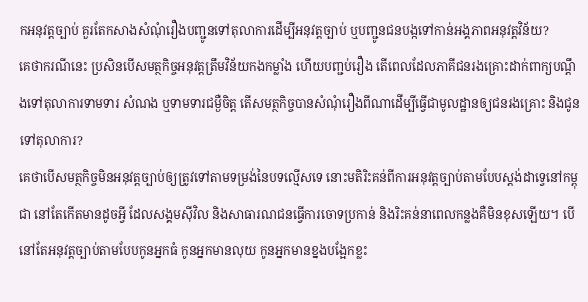កអនុវត្តច្បាប់ គួរតែកសាងសំណុំរឿងបញ្ជូនទៅតុលាការដើម្បីអនុវត្តច្បាប់ ឬបញ្ជូនជនបង្កទៅកាន់អង្គភាពអនុវត្តវិន័យ?
គេថាករណីនេះ ប្រសិនបើសមត្ថកិច្ចអនុវត្តត្រឹមវិន័យកងកម្លាំង ហើយបញ្ជប់រឿង តើពេលដែលភាគីជនរងគ្រោះដាក់ពាក្យបណ្ដឹងទៅតុលាការទាមទារ សំណង ឬទាមទារជម្ងឺចិត្ត តើសមត្ថកិច្ចបានសំណុំរឿងពីណាដើម្បីធ្វើជាមូលដ្ឋានឲ្យជនរងគ្រោះ និងជូនទៅតុលាការ?
គេថាបើសមត្ថកិច្ចមិនអនុវត្តច្បាប់ឲ្យត្រូវទៅតាមទម្រង់នៃបទល្មើសទេ នោះមតិរិះគន់ពីការអនុវត្តច្បាប់តាមបែបស្តង់ដាទ្វេនៅកម្ពុជា នៅតែកើតមានដូចអ្វី ដែលសង្គមស៊ីវិល និងសាធារណជនធ្វើការចោទប្រកាន់ និងរិះគន់នាពេលកន្លងគឺមិនខុសឡើយ។ បើនៅតែអនុវត្តច្បាប់តាមបែបកូនអ្នកធំ កូនអ្នកមានលុយ កូនអ្នកមានខ្នងបង្អែកខ្លះ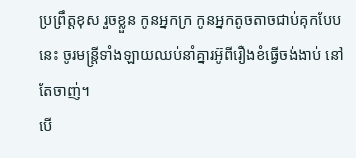ប្រព្រឹត្តខុស រួចខ្លួន កូនអ្នកក្រ កូនអ្នកតូចតាចជាប់គុកបែបនេះ ចូរមន្ត្រីទាំងឡាយឈប់នាំគ្នារអ៊ូពីរឿងខំធ្វើចង់ងាប់ នៅតែចាញ់។
បើ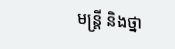មន្ត្រី និងថ្នា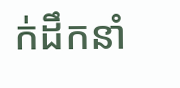ក់ដឹកនាំ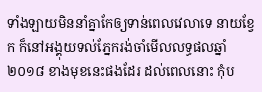ទាំងឡាយមិននាំគ្នាកែឲ្យទាន់ពេលវេលាទេ នាយខ្វែក ក៏នៅអង្គុយទល់ភ្នែករង់ចាំមើលលទ្ធផលឆ្នាំ២០១៨ ខាងមុខនេះផងដែរ ដល់ពេលនោះ កុំប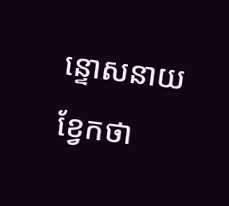ន្ទោសនាយខ្វែកថា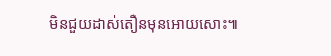មិនជួយដាស់តឿនមុនអោយសោះ៕